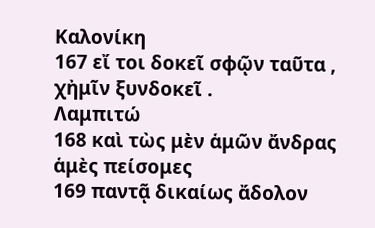Καλονίκη
167 εἴ τοι δοκεῖ σφῷν ταῦτα , χἠμῖν ξυνδοκεῖ .
Λαμπιτώ
168 καὶ τὼς μὲν ἁμῶν ἄνδρας ἁμὲς πείσομες
169 παντᾷ δικαίως ἄδολον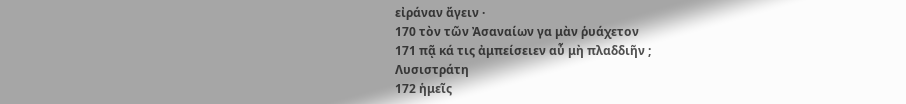εἰράναν ἄγειν ·
170 τὸν τῶν Ἀσαναίων γα μὰν ῥυάχετον
171 πᾷ κά τις ἀμπείσειεν αὖ μὴ πλαδδιῆν ;
Λυσιστράτη
172 ἡμεῖς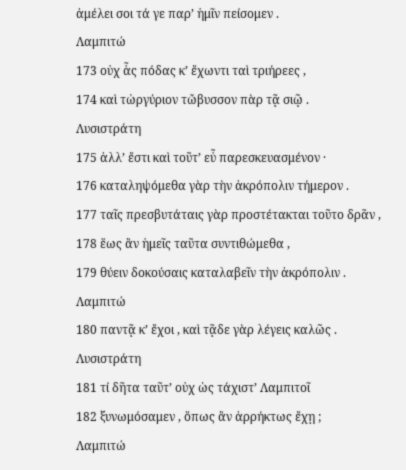ἀμέλει σοι τά γε παρ’ ἡμῖν πείσομεν .
Λαμπιτώ
173 οὐχ ἇς πόδας κ’ ἔχωντι ταὶ τριήρεες ,
174 καὶ τὠργύριον τὤβυσσον πὰρ τᾷ σιῷ .
Λυσιστράτη
175 ἀλλ’ ἔστι καὶ τοῦτ’ εὖ παρεσκευασμένον ·
176 καταληψόμεθα γὰρ τὴν ἀκρόπολιν τήμερον .
177 ταῖς πρεσβυτάταις γὰρ προστέτακται τοῦτο δρᾶν ,
178 ἕως ἂν ἡμεῖς ταῦτα συντιθώμεθα ,
179 θύειν δοκούσαις καταλαβεῖν τὴν ἀκρόπολιν .
Λαμπιτώ
180 παντᾷ κ’ ἔχοι , καὶ τᾷδε γὰρ λέγεις καλῶς .
Λυσιστράτη
181 τί δῆτα ταῦτ’ οὐχ ὡς τάχιστ’ Λαμπιτοῖ
182 ξυνωμόσαμεν , ὅπως ἂν ἀρρήκτως ἔχῃ ;
Λαμπιτώ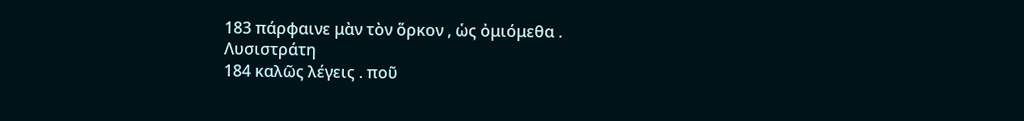183 πάρφαινε μὰν τὸν ὅρκον , ὡς ὀμιόμεθα .
Λυσιστράτη
184 καλῶς λέγεις . ποῦ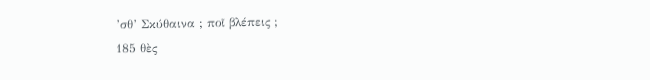’σθ’ Σκύθαινα ; ποῖ βλέπεις ;
185 θὲς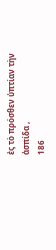ἐς τὸ πρόσθεν ὑπτίαν τὴν ἀσπίδα ,
186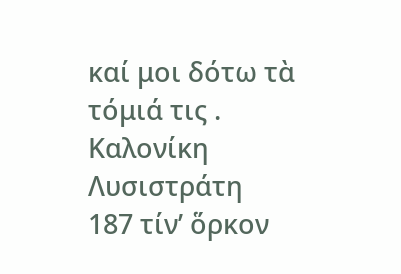καί μοι δότω τὰ τόμιά τις .
Καλονίκη
Λυσιστράτη
187 τίν’ ὅρκον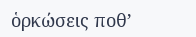ὁρκώσεις ποθ’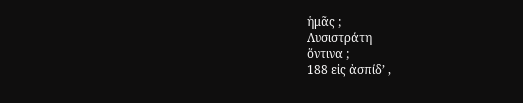ἡμᾶς ;
Λυσιστράτη
ὅντινα ;
188 εἰς ἀσπίδ’ ,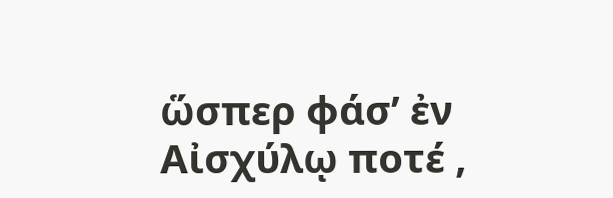ὥσπερ φάσ’ ἐν Αἰσχύλῳ ποτέ ,